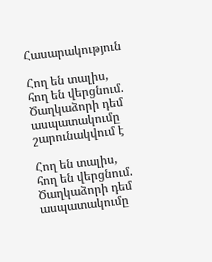Հասարակություն

Հող են տալիս, հող են վերցնում. Ծաղկաձորի դեմ ասպատակումը շարունակվում է

Հող են տալիս, հող են վերցնում. Ծաղկաձորի դեմ ասպատակումը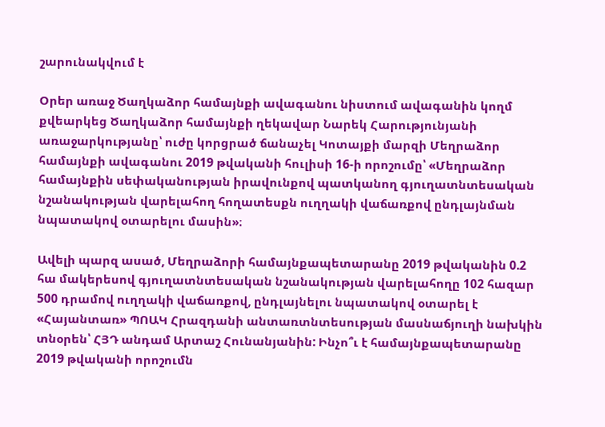շարունակվում է

Օրեր առաջ Ծաղկաձոր համայնքի ավագանու նիստում ավագանին կողմ քվեարկեց Ծաղկաձոր համայնքի ղեկավար Նարեկ Հարությունյանի առաջարկությանը՝ ուժը կորցրած ճանաչել Կոտայքի մարզի Մեղրաձոր համայնքի ավագանու 2019 թվականի հուլիսի 16-ի որոշումը՝ «Մեղրաձոր համայնքին սեփականության իրավունքով պատկանող գյուղատնտեսական նշանակության վարելահող հողատեսքն ուղղակի վաճառքով ընդլայնման նպատակով օտարելու մասին»։

Ավելի պարզ ասած, Մեղրաձորի համայնքապետարանը 2019 թվականին 0.2 հա մակերեսով գյուղատնտեսական նշանակության վարելահողը 102 հազար 500 դրամով ուղղակի վաճառքով, ընդլայնելու նպատակով օտարել է «Հայանտառ» ՊՈԱԿ Հրազդանի անտառտնտեսության մասնաճյուղի նախկին տնօրեն՝ ՀՅԴ անդամ Արտաշ Հունանյանին: Ինչո՞ւ է համայնքապետարանը 2019 թվականի որոշումն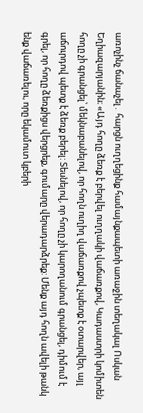առոչինչ ճանաչել․ հարցն ուղղեցինք համայնքապետի առաջին տեղակալ Ոսկան Եղիազարյանին։ «Այդ հողը ձեռք է բերվել ուղղակի վաճառքով, Կադաստրի կոմիտեն հողը չի գրանցել՝ մեկնաբանելով, որ հողն ուղիղ վաճառքով չպետք է օտարվեր, այլ աճուրդով պետք է ձեռք բերել: Տեսնելով, որ հողը չի կարողանում գրանցել, դիմում է գրել, որ հողը ձեռքիցս վերցրեք, գումարը վերադարձրեք: Մենք այդ հողն ավելի թանկ ենք վաճառելու, որը եկամուտ կբերի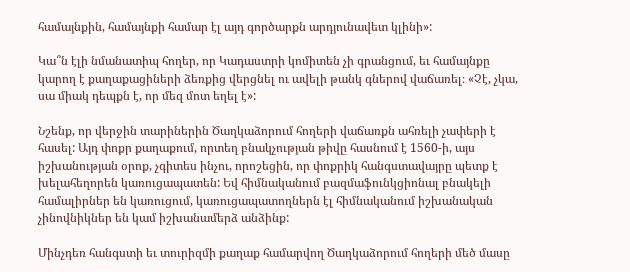համայնքին, համայնքի համար էլ այդ գործարքն արդյունավետ կլինի»:

Կա՞ն էլի նմանատիպ հողեր, որ Կադաստրի կոմիտեն չի գրանցում, եւ համայնքը կարող է քաղաքացիների ձեռքից վերցնել ու ավելի թանկ գներով վաճառել։ «Չէ, չկա, սա միակ դեպքն է, որ մեզ մոտ եղել է»:

Նշենք, որ վերջին տարիներին Ծաղկաձորում հողերի վաճառքն ահռելի չափերի է հասել: Այդ փոքր քաղաքում, որտեղ բնակչության թիվը հասնում է 1560-ի, այս իշխանության օրոք, չգիտես ինչու, որոշեցին, որ փոքրիկ հանգստավայրը պետք է խելահեղորեն կառուցապատեն: Եվ հիմնականում բազմաֆունկցիոնալ բնակելի համալիրներ են կառուցում, կառուցապատողներն էլ հիմնականում իշխանական չինովնիկներ են կամ իշխանամերձ անձինք:

Մինչդեռ հանգստի եւ տուրիզմի քաղաք համարվող Ծաղկաձորում հողերի մեծ մասը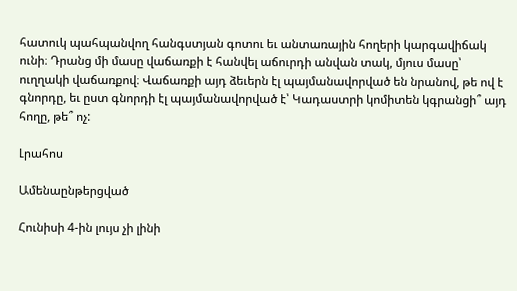հատուկ պահպանվող հանգստյան գոտու եւ անտառային հողերի կարգավիճակ ունի։ Դրանց մի մասը վաճառքի է հանվել աճուրդի անվան տակ, մյուս մասը՝ ուղղակի վաճառքով։ Վաճառքի այդ ձեւերն էլ պայմանավորված են նրանով, թե ով է գնորդը, եւ ըստ գնորդի էլ պայմանավորված է՝ Կադաստրի կոմիտեն կգրանցի՞ այդ հողը, թե՞ ոչ:

Լրահոս

Ամենաընթերցված

Հունիսի 4-ին լույս չի լինի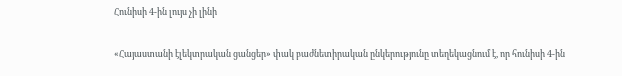Հունիսի 4-ին լույս չի լինի

«Հայաստանի էլեկտրական ցանցեր» փակ բաժնետիրական ընկերությունը տեղեկացնում է, որ հունիսի 4-ին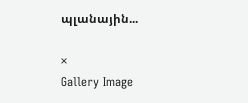պլանային...

×
Gallery Image